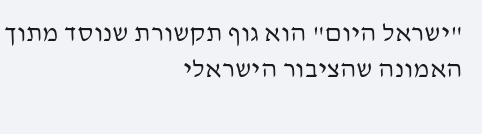"ישראל היום" הוא גוף תקשורת שנוסד מתוך האמונה שהציבור הישראלי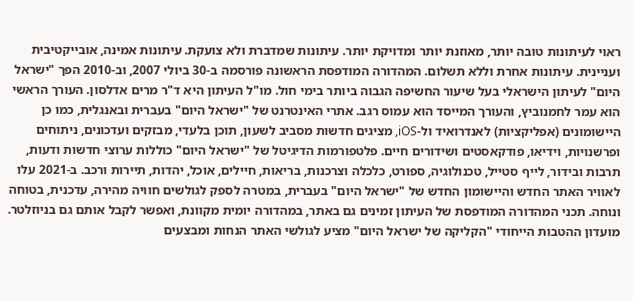ראוי לעיתונות טובה יותר, מאוזנת יותר ומדויקת יותר. עיתונות שמדברת ולא צועקת. עיתונות אמינה, אובייקטיבית ועניינית. עיתונות אחרת וללא תשלום. המהדורה המודפסת הראשונה פורסמה ב-30 ביולי 2007, וב-2010 הפך "ישראל היום" לעיתון הישראלי בעל שיעור החשיפה הגבוה ביותר בימי חול. מו"ל העיתון היא ד"ר מרים אדלסון. העורך הראשי הוא עמר לחמנוביץ, והעורך המייסד הוא עמוס רגב. אתרי האינטרנט של "ישראל היום" בעברית ובאנגלית, כמו כן היישומונים (אפליקציות) לאנדרואיד ול-iOS, מציגים חדשות מסביב לשעון, תוכן בלעדי, מבזקים ועדכונים, ניתוחים ופרשנויות, וידיאו, פודקאסטים ושידורים חיים. פלטפורמות הדיגיטל של "ישראל היום" כוללות ערוצי חדשות ודעות, תרבות ובידור, לייף סטייל, טכנולוגיה, ספורט, כלכלה וצרכנות, בריאות, חיילים, אוכל, יהדות, תיירות ורכב. ב-2021 עלו לאוויר האתר החדש והיישומון החדש של "ישראל היום" בעברית, במטרה לספק לגולשים חוויה מהירה, עדכנית, בטוחה ונוחה. תכני המהדורה המודפסת של העיתון זמינים גם באתר, במהדורה יומית מקוונת, ואפשר לקבל אותם גם בניוזלטר. מועדון ההטבות הייחודי "הקליקה של ישראל היום" מציע לגולשי האתר הנחות ומבצעים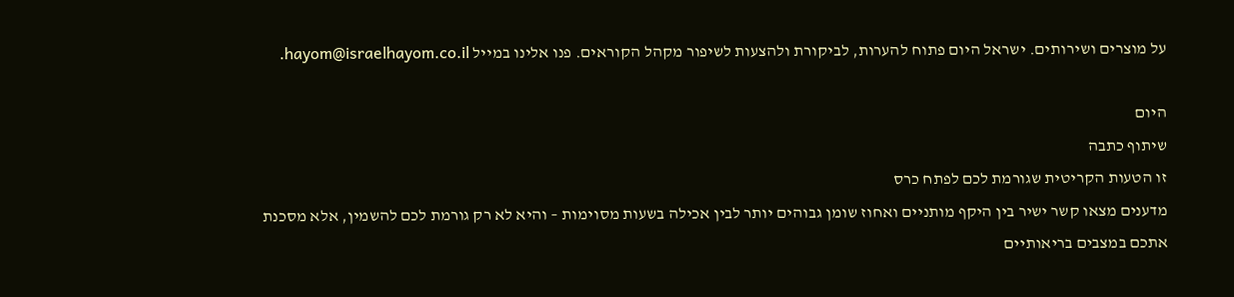על מוצרים ושירותים. ישראל היום פתוח להערות, לביקורת ולהצעות לשיפור מקהל הקוראים. פנו אלינו במייל hayom@israelhayom.co.il.

היום
שיתוף כתבה
זו הטעות הקריטית שגורמת לכם לפתח כרס
מדענים מצאו קשר ישיר בין היקף מותניים ואחוז שומן גבוהים יותר לבין אכילה בשעות מסוימות – והיא לא רק גורמת לכם להשמין, אלא מסכנת אתכם במצבים בריאותיים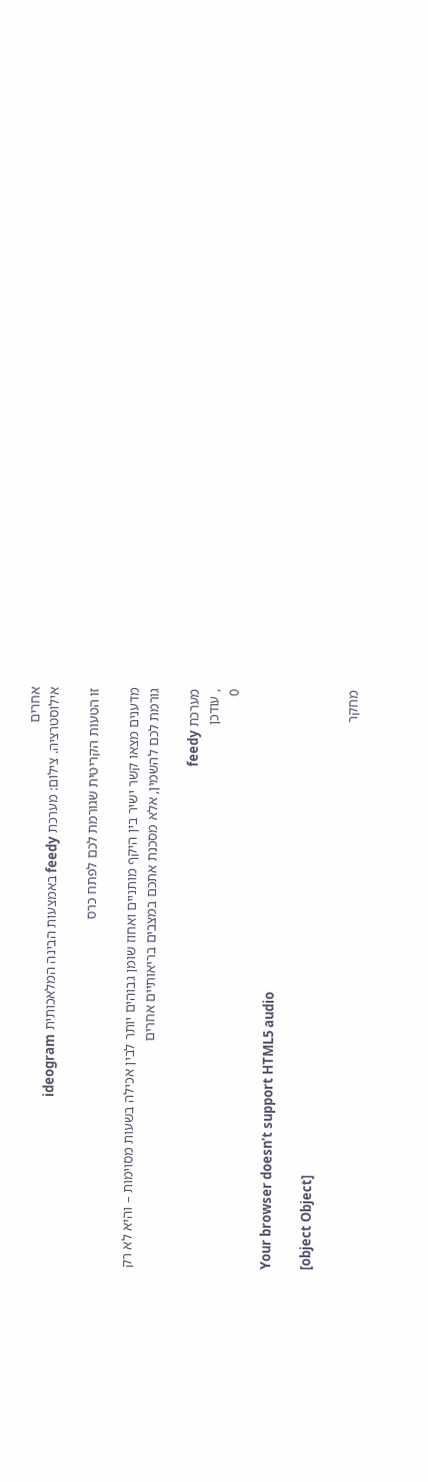אחרים
אילוסטרציה. צילום: מערכת feedy באמצעות הבינה המלאכותית ideogram

זו הטעות הקריטית שגורמת לכם לפתח כרס

מדענים מצאו קשר ישיר בין היקף מותניים ואחוז שומן גבוהים יותר לבין אכילה בשעות מסוימות – והיא לא רק גורמת לכם להשמין, אלא מסכנת אתכם במצבים בריאותיים אחרים

מערכת feedy
, עודכן
0

Your browser doesn’t support HTML5 audio

[object Object]

מחקר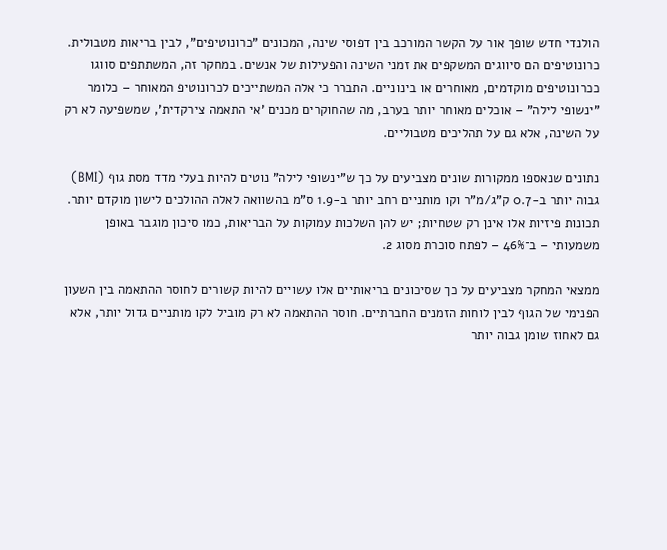הולנדי חדש שופך אור על הקשר המורכב בין דפוסי שינה, המכונים "כרונוטיפים", לבין בריאות מטבולית. כרונוטיפים הם סיווגים המשקפים את זמני השינה והפעילות של אנשים. במחקר זה, המשתתפים סווגו ככרונוטיפים מוקדמים, מאוחרים או בינוניים. התברר כי אלה המשתייכים לכרונוטיפ המאוחר – כלומר "ינשופי לילה" – אוכלים מאוחר יותר בערב, מה שהחוקרים מכנים 'אי התאמה צירקדית', שמשפיעה לא רק על השינה, אלא גם על תהליכים מטבוליים.

נתונים שנאספו ממקורות שונים מצביעים על כך ש"ינשופי לילה" נוטים להיות בעלי מדד מסת גוף (BMI) גבוה יותר ב-0.7 ק"ג/מ"ר וקו מותניים רחב יותר ב-1.9 ס"מ בהשוואה לאלה ההולכים לישון מוקדם יותר. תכונות פיזיות אלו אינן רק שטחיות; יש להן השלכות עמוקות על הבריאות, כמו סיכון מוגבר באופן משמעותי – ב־46% – לפתח סוכרת מסוג 2.

ממצאי המחקר מצביעים על כך שסיכונים בריאותיים אלו עשויים להיות קשורים לחוסר ההתאמה בין השעון הפנימי של הגוף לבין לוחות הזמנים החברתיים. חוסר ההתאמה לא רק מוביל לקו מותניים גדול יותר, אלא גם לאחוז שומן גבוה יותר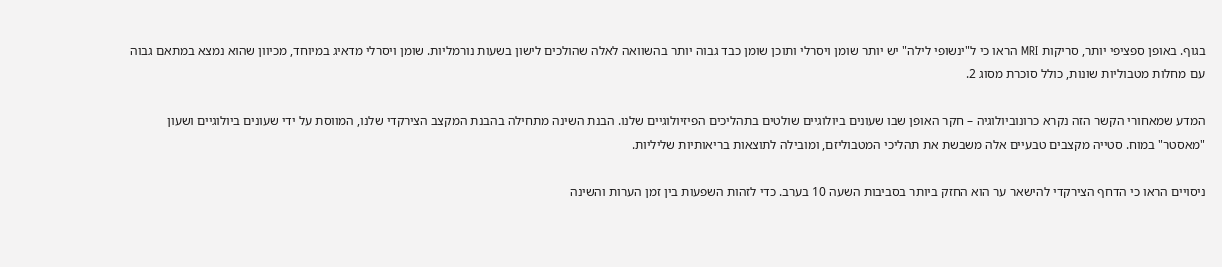בגוף. באופן ספציפי יותר, סריקות MRI הראו כי ל"ינשופי לילה" יש יותר שומן ויסרלי ותוכן שומן כבד גבוה יותר בהשוואה לאלה שהולכים לישון בשעות נורמליות. שומן ויסרלי מדאיג במיוחד, מכיוון שהוא נמצא במתאם גבוה עם מחלות מטבוליות שונות, כולל סוכרת מסוג 2.

המדע שמאחורי הקשר הזה נקרא כרונוביולוגיה – חקר האופן שבו שעונים ביולוגיים שולטים בתהליכים הפיזיולוגיים שלנו. הבנת השינה מתחילה בהבנת המקצב הצירקדי שלנו, המווסת על ידי שעונים ביולוגיים ושעון "מאסטר" במוח. סטייה מקצבים טבעיים אלה משבשת את תהליכי המטבוליזם, ומובילה לתוצאות בריאותיות שליליות.

ניסויים הראו כי הדחף הצירקדי להישאר ער הוא החזק ביותר בסביבות השעה 10 בערב. כדי לזהות השפעות בין זמן הערות והשינה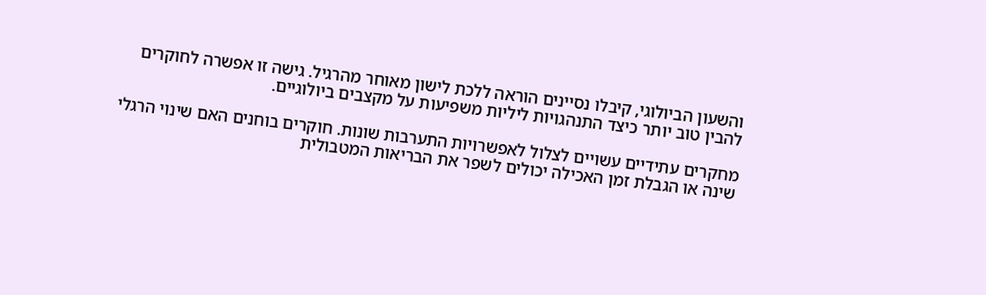והשעון הביולוגי, קיבלו נסיינים הוראה ללכת לישון מאוחר מהרגיל. גישה זו אפשרה לחוקרים להבין טוב יותר כיצד התנהגויות ליליות משפיעות על מקצבים ביולוגיים.

מחקרים עתידיים עשויים לצלול לאפשרויות התערבות שונות. חוקרים בוחנים האם שינוי הרגלי שינה או הגבלת זמן האכילה יכולים לשפר את הבריאות המטבולית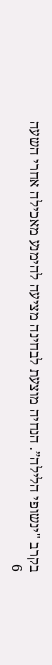בקרב "ינשופי הלילה”. הנחיה מוצעת לבחינה מציעה להימנע מאכילה אחרי השעה 6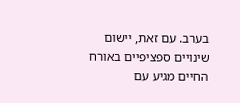בערב. עם זאת, יישום שינויים ספציפיים באורח החיים מגיע עם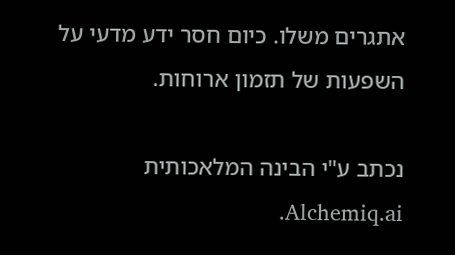אתגרים משלו. כיום חסר ידע מדעי על השפעות של תזמון ארוחות.

נכתב ע"י הבינה המלאכותית Alchemiq.ai.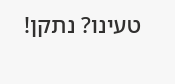טעינו? נתקן!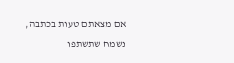אם מצאתם טעות בכתבה, נשמח שתשתפו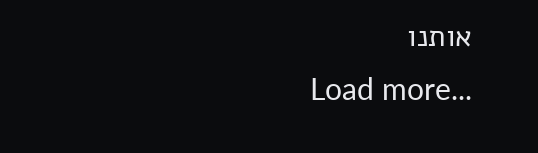אותנו
Load more...